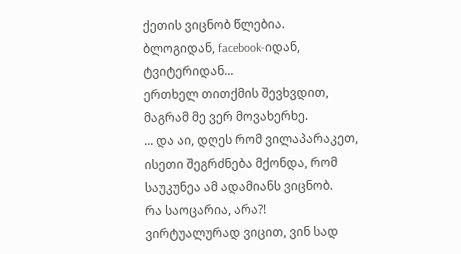ქეთის ვიცნობ წლებია.
ბლოგიდან, facebook-იდან, ტვიტერიდან...
ერთხელ თითქმის შევხვდით, მაგრამ მე ვერ მოვახერხე.
... და აი, დღეს რომ ვილაპარაკეთ, ისეთი შეგრძნება მქონდა, რომ საუკუნეა ამ ადამიანს ვიცნობ.
რა საოცარია, არა?! ვირტუალურად ვიცით, ვინ სად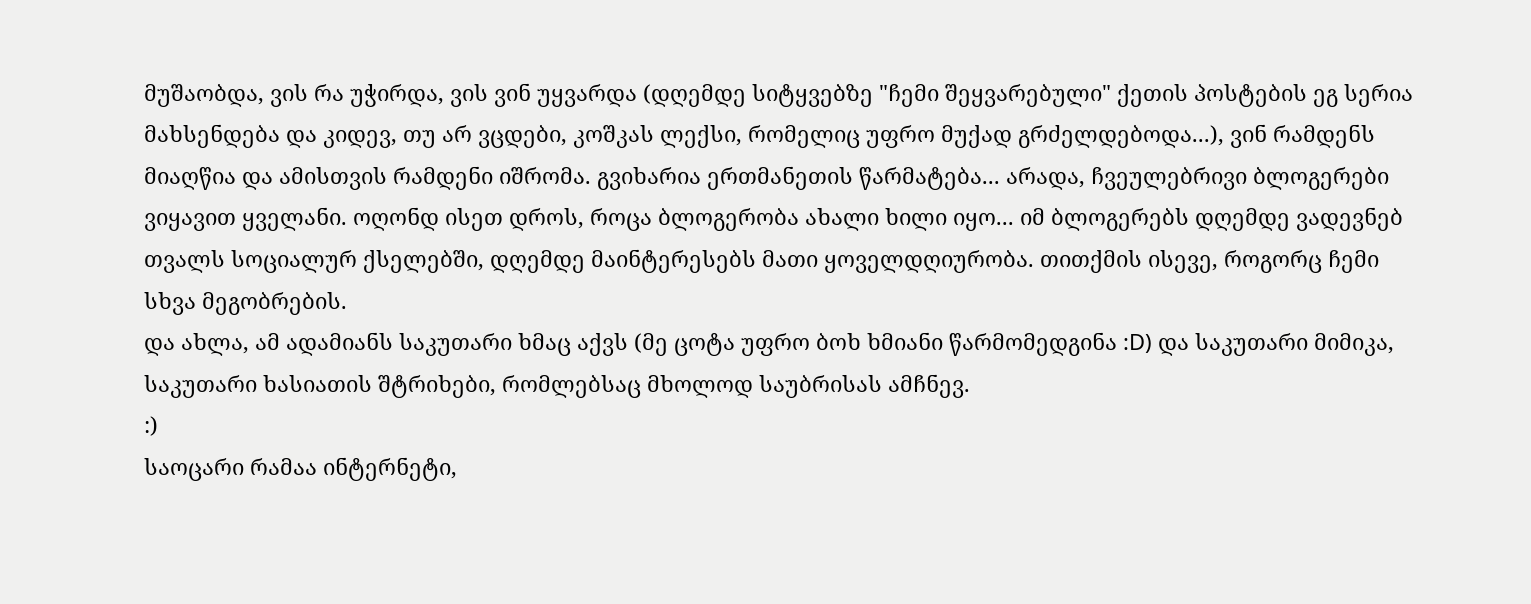მუშაობდა, ვის რა უჭირდა, ვის ვინ უყვარდა (დღემდე სიტყვებზე "ჩემი შეყვარებული" ქეთის პოსტების ეგ სერია მახსენდება და კიდევ, თუ არ ვცდები, კოშკას ლექსი, რომელიც უფრო მუქად გრძელდებოდა...), ვინ რამდენს მიაღწია და ამისთვის რამდენი იშრომა. გვიხარია ერთმანეთის წარმატება... არადა, ჩვეულებრივი ბლოგერები ვიყავით ყველანი. ოღონდ ისეთ დროს, როცა ბლოგერობა ახალი ხილი იყო... იმ ბლოგერებს დღემდე ვადევნებ თვალს სოციალურ ქსელებში, დღემდე მაინტერესებს მათი ყოველდღიურობა. თითქმის ისევე, როგორც ჩემი სხვა მეგობრების.
და ახლა, ამ ადამიანს საკუთარი ხმაც აქვს (მე ცოტა უფრო ბოხ ხმიანი წარმომედგინა :D) და საკუთარი მიმიკა, საკუთარი ხასიათის შტრიხები, რომლებსაც მხოლოდ საუბრისას ამჩნევ.
:)
საოცარი რამაა ინტერნეტი,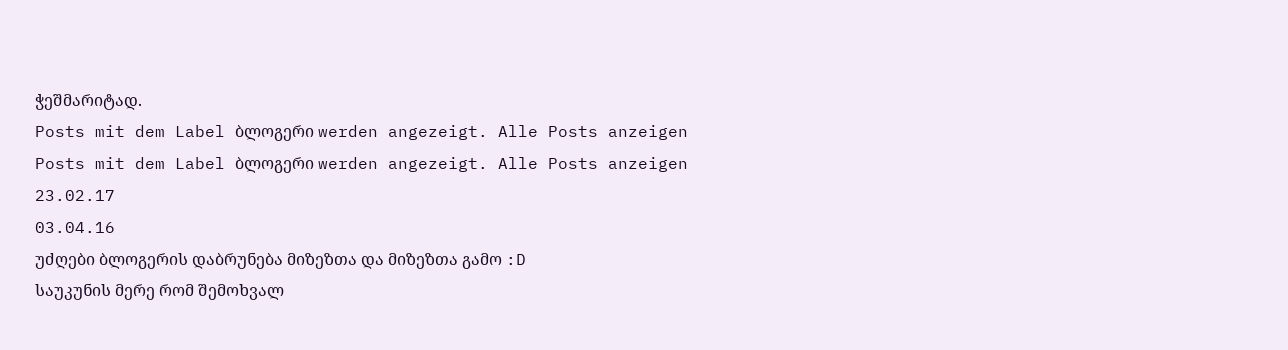ჭეშმარიტად.
Posts mit dem Label ბლოგერი werden angezeigt. Alle Posts anzeigen
Posts mit dem Label ბლოგერი werden angezeigt. Alle Posts anzeigen
23.02.17
03.04.16
უძღები ბლოგერის დაბრუნება მიზეზთა და მიზეზთა გამო :D
საუკუნის მერე რომ შემოხვალ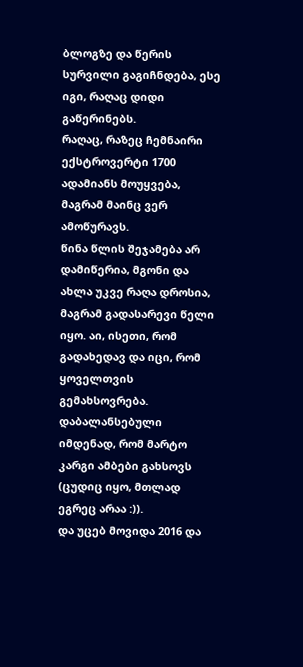ბლოგზე და წერის სურვილი გაგიჩნდება, ესე იგი, რაღაც დიდი გაწერინებს.
რაღაც, რაზეც ჩემნაირი ექსტროვერტი 1700 ადამიანს მოუყვება, მაგრამ მაინც ვერ ამოწურავს.
წინა წლის შეჯამება არ დამიწერია, მგონი და ახლა უკვე რაღა დროსია, მაგრამ გადასარევი წელი იყო. აი, ისეთი, რომ გადახედავ და იცი, რომ ყოველთვის გემახსოვრება. დაბალანსებული იმდენად, რომ მარტო კარგი ამბები გახსოვს (ცუდიც იყო, მთლად ეგრეც არაა :)).
და უცებ მოვიდა 2016 და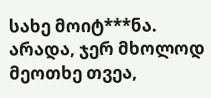სახე მოიტ***ნა. არადა, ჯერ მხოლოდ მეოთხე თვეა,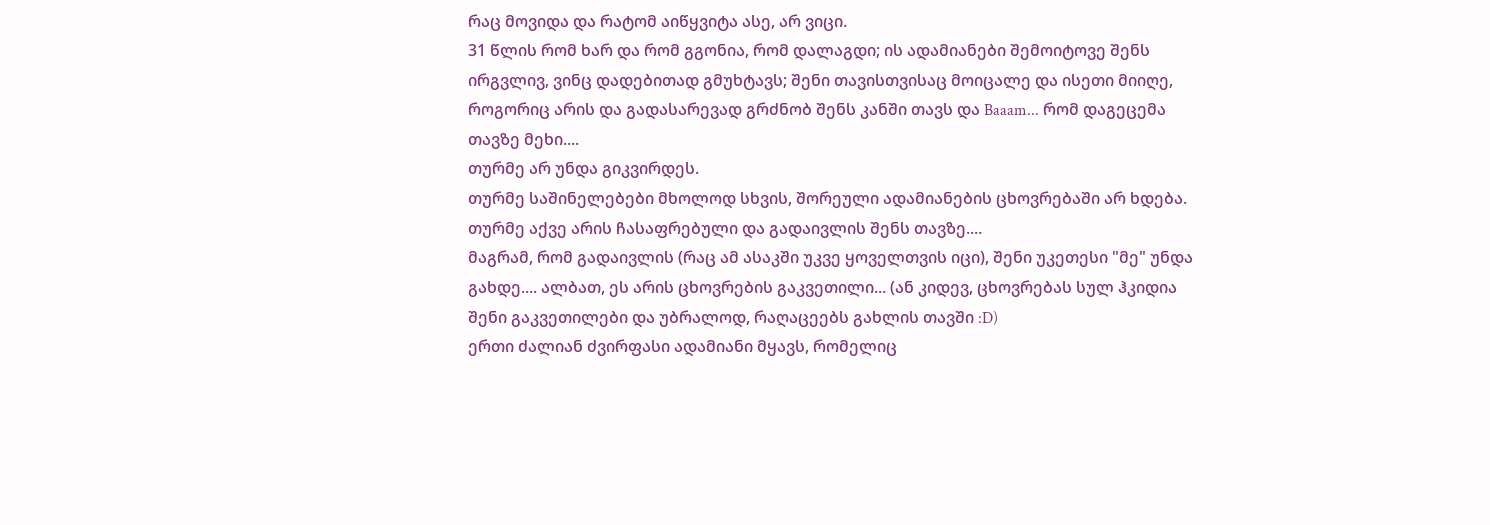რაც მოვიდა და რატომ აიწყვიტა ასე, არ ვიცი.
31 წლის რომ ხარ და რომ გგონია, რომ დალაგდი; ის ადამიანები შემოიტოვე შენს ირგვლივ, ვინც დადებითად გმუხტავს; შენი თავისთვისაც მოიცალე და ისეთი მიიღე, როგორიც არის და გადასარევად გრძნობ შენს კანში თავს და Baaam... რომ დაგეცემა თავზე მეხი....
თურმე არ უნდა გიკვირდეს.
თურმე საშინელებები მხოლოდ სხვის, შორეული ადამიანების ცხოვრებაში არ ხდება.
თურმე აქვე არის ჩასაფრებული და გადაივლის შენს თავზე....
მაგრამ, რომ გადაივლის (რაც ამ ასაკში უკვე ყოველთვის იცი), შენი უკეთესი "მე" უნდა გახდე.... ალბათ, ეს არის ცხოვრების გაკვეთილი... (ან კიდევ, ცხოვრებას სულ ჰკიდია შენი გაკვეთილები და უბრალოდ, რაღაცეებს გახლის თავში :D)
ერთი ძალიან ძვირფასი ადამიანი მყავს, რომელიც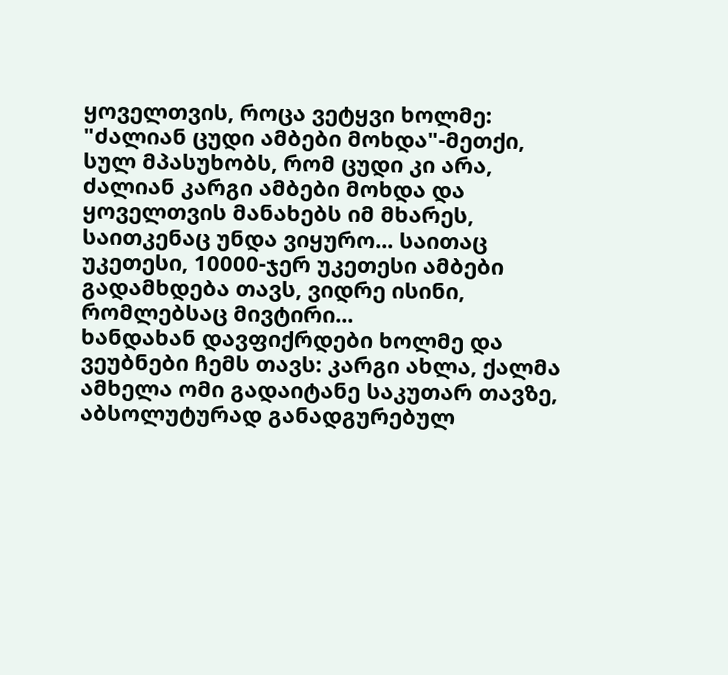ყოველთვის, როცა ვეტყვი ხოლმე: "ძალიან ცუდი ამბები მოხდა"-მეთქი, სულ მპასუხობს, რომ ცუდი კი არა, ძალიან კარგი ამბები მოხდა და ყოველთვის მანახებს იმ მხარეს, საითკენაც უნდა ვიყურო... საითაც უკეთესი, 10000-ჯერ უკეთესი ამბები გადამხდება თავს, ვიდრე ისინი, რომლებსაც მივტირი...
ხანდახან დავფიქრდები ხოლმე და ვეუბნები ჩემს თავს: კარგი ახლა, ქალმა ამხელა ომი გადაიტანე საკუთარ თავზე, აბსოლუტურად განადგურებულ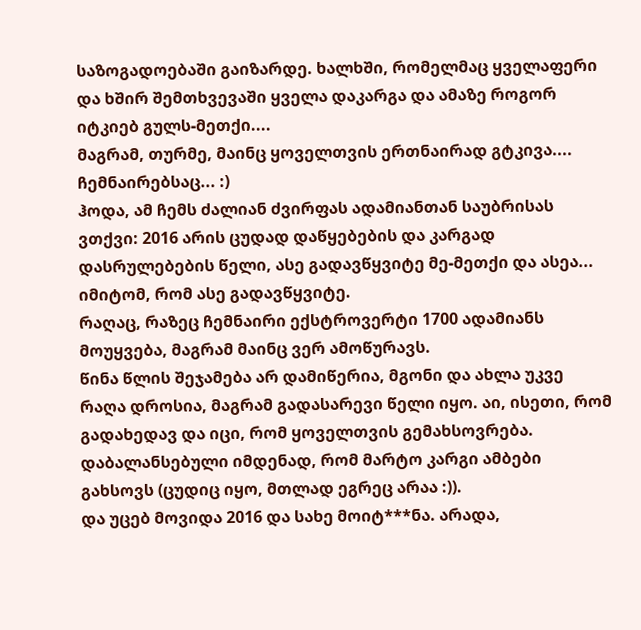საზოგადოებაში გაიზარდე. ხალხში, რომელმაც ყველაფერი და ხშირ შემთხვევაში ყველა დაკარგა და ამაზე როგორ იტკიებ გულს-მეთქი....
მაგრამ, თურმე, მაინც ყოველთვის ერთნაირად გტკივა....
ჩემნაირებსაც... :)
ჰოდა, ამ ჩემს ძალიან ძვირფას ადამიანთან საუბრისას ვთქვი: 2016 არის ცუდად დაწყებების და კარგად დასრულებების წელი, ასე გადავწყვიტე მე-მეთქი და ასეა... იმიტომ, რომ ასე გადავწყვიტე.
რაღაც, რაზეც ჩემნაირი ექსტროვერტი 1700 ადამიანს მოუყვება, მაგრამ მაინც ვერ ამოწურავს.
წინა წლის შეჯამება არ დამიწერია, მგონი და ახლა უკვე რაღა დროსია, მაგრამ გადასარევი წელი იყო. აი, ისეთი, რომ გადახედავ და იცი, რომ ყოველთვის გემახსოვრება. დაბალანსებული იმდენად, რომ მარტო კარგი ამბები გახსოვს (ცუდიც იყო, მთლად ეგრეც არაა :)).
და უცებ მოვიდა 2016 და სახე მოიტ***ნა. არადა,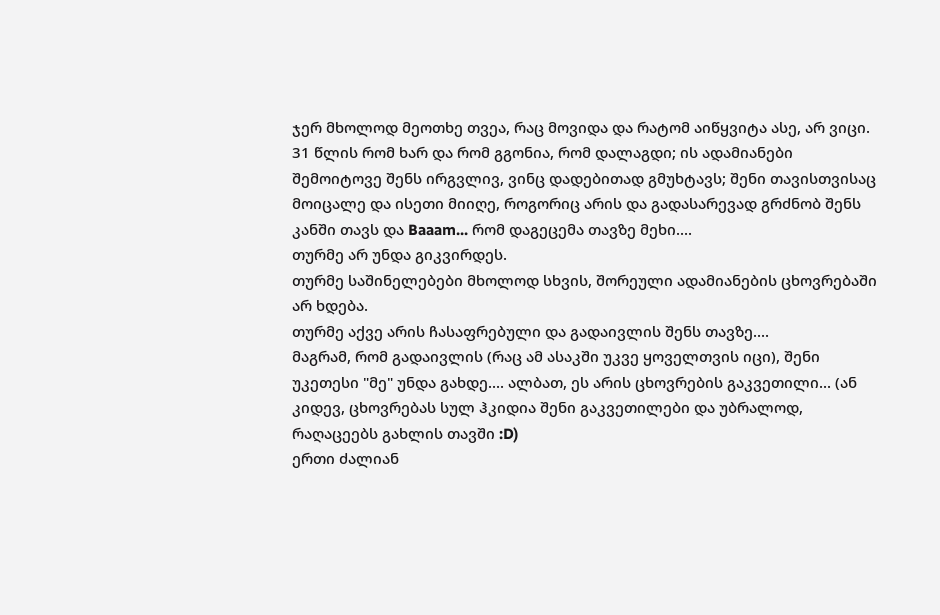ჯერ მხოლოდ მეოთხე თვეა, რაც მოვიდა და რატომ აიწყვიტა ასე, არ ვიცი.
31 წლის რომ ხარ და რომ გგონია, რომ დალაგდი; ის ადამიანები შემოიტოვე შენს ირგვლივ, ვინც დადებითად გმუხტავს; შენი თავისთვისაც მოიცალე და ისეთი მიიღე, როგორიც არის და გადასარევად გრძნობ შენს კანში თავს და Baaam... რომ დაგეცემა თავზე მეხი....
თურმე არ უნდა გიკვირდეს.
თურმე საშინელებები მხოლოდ სხვის, შორეული ადამიანების ცხოვრებაში არ ხდება.
თურმე აქვე არის ჩასაფრებული და გადაივლის შენს თავზე....
მაგრამ, რომ გადაივლის (რაც ამ ასაკში უკვე ყოველთვის იცი), შენი უკეთესი "მე" უნდა გახდე.... ალბათ, ეს არის ცხოვრების გაკვეთილი... (ან კიდევ, ცხოვრებას სულ ჰკიდია შენი გაკვეთილები და უბრალოდ, რაღაცეებს გახლის თავში :D)
ერთი ძალიან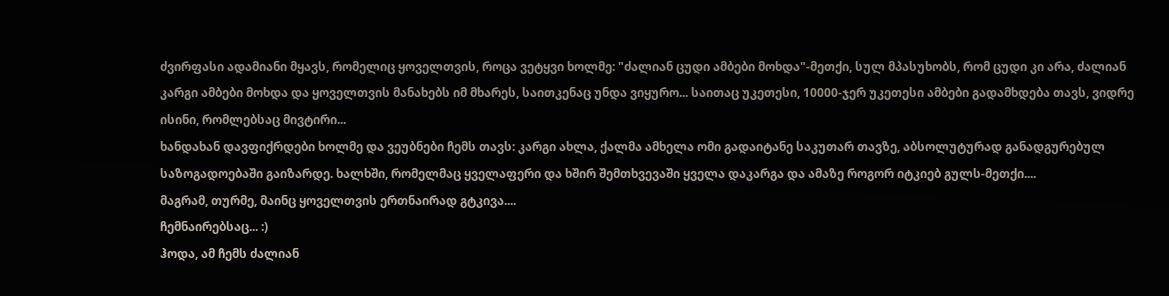ძვირფასი ადამიანი მყავს, რომელიც ყოველთვის, როცა ვეტყვი ხოლმე: "ძალიან ცუდი ამბები მოხდა"-მეთქი, სულ მპასუხობს, რომ ცუდი კი არა, ძალიან კარგი ამბები მოხდა და ყოველთვის მანახებს იმ მხარეს, საითკენაც უნდა ვიყურო... საითაც უკეთესი, 10000-ჯერ უკეთესი ამბები გადამხდება თავს, ვიდრე ისინი, რომლებსაც მივტირი...
ხანდახან დავფიქრდები ხოლმე და ვეუბნები ჩემს თავს: კარგი ახლა, ქალმა ამხელა ომი გადაიტანე საკუთარ თავზე, აბსოლუტურად განადგურებულ საზოგადოებაში გაიზარდე. ხალხში, რომელმაც ყველაფერი და ხშირ შემთხვევაში ყველა დაკარგა და ამაზე როგორ იტკიებ გულს-მეთქი....
მაგრამ, თურმე, მაინც ყოველთვის ერთნაირად გტკივა....
ჩემნაირებსაც... :)
ჰოდა, ამ ჩემს ძალიან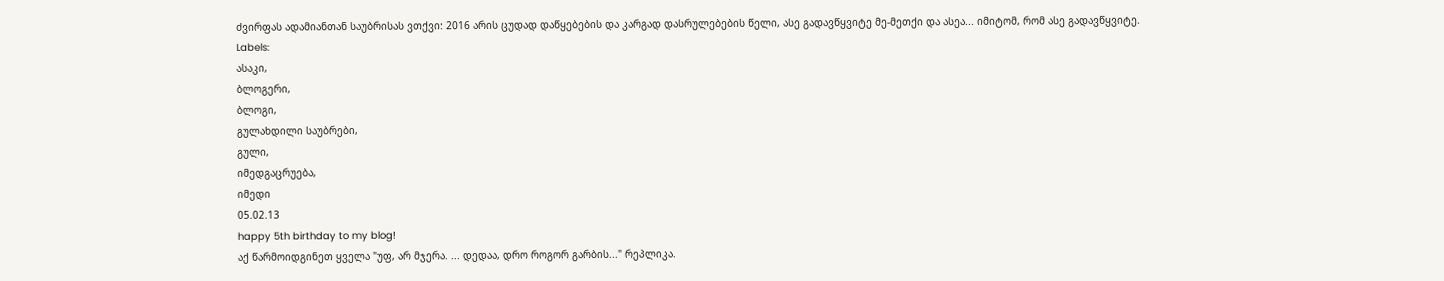ძვირფას ადამიანთან საუბრისას ვთქვი: 2016 არის ცუდად დაწყებების და კარგად დასრულებების წელი, ასე გადავწყვიტე მე-მეთქი და ასეა... იმიტომ, რომ ასე გადავწყვიტე.
Labels:
ასაკი,
ბლოგერი,
ბლოგი,
გულახდილი საუბრები,
გული,
იმედგაცრუება,
იმედი
05.02.13
happy 5th birthday to my blog!
აქ წარმოიდგინეთ ყველა "უფ, არ მჯერა. ... დედაა, დრო როგორ გარბის..." რეპლიკა.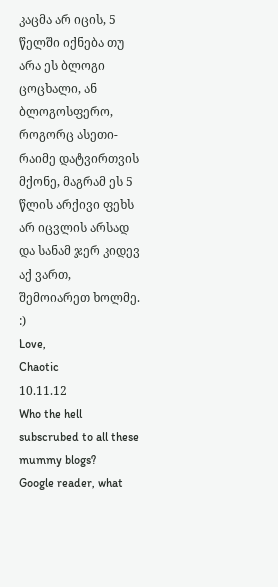კაცმა არ იცის, 5 წელში იქნება თუ არა ეს ბლოგი ცოცხალი, ან ბლოგოსფერო, როგორც ასეთი- რაიმე დატვირთვის მქონე, მაგრამ ეს 5 წლის არქივი ფეხს არ იცვლის არსად და სანამ ჯერ კიდევ აქ ვართ, შემოიარეთ ხოლმე. :)
Love,
Chaotic
10.11.12
Who the hell subscrubed to all these mummy blogs?
Google reader, what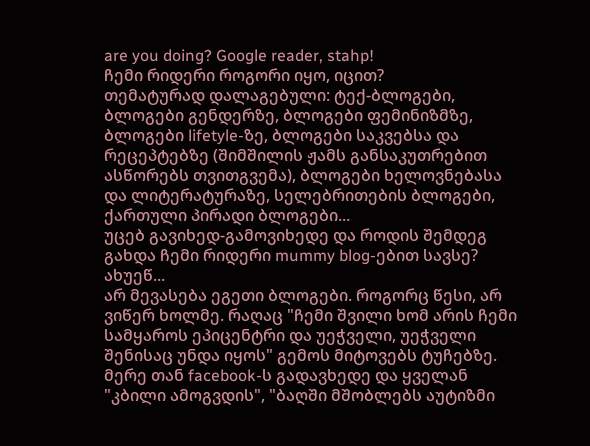are you doing? Google reader, stahp!
ჩემი რიდერი როგორი იყო, იცით?
თემატურად დალაგებული: ტექ-ბლოგები, ბლოგები გენდერზე, ბლოგები ფემინიზმზე, ბლოგები lifetyle-ზე, ბლოგები საკვებსა და რეცეპტებზე (შიმშილის ჟამს განსაკუთრებით ასწორებს თვითგვემა), ბლოგები ხელოვნებასა და ლიტერატურაზე, სელებრითების ბლოგები, ქართული პირადი ბლოგები...
უცებ გავიხედ-გამოვიხედე და როდის შემდეგ გახდა ჩემი რიდერი mummy blog-ებით სავსე? ახუეწ...
არ მევასება ეგეთი ბლოგები. როგორც წესი, არ ვიწერ ხოლმე. რაღაც "ჩემი შვილი ხომ არის ჩემი სამყაროს ეპიცენტრი და უეჭველი, უეჭველი შენისაც უნდა იყოს" გემოს მიტოვებს ტუჩებზე.
მერე თან facebook-ს გადავხედე და ყველან "კბილი ამოგვდის", "ბაღში მშობლებს აუტიზმი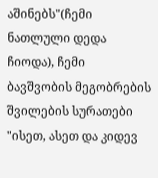აშინებს"(ჩემი ნათლული დედა ჩიოდა), ჩემი ბავშვობის მეგობრების შვილების სურათები "ისეთ, ასეთ და კიდევ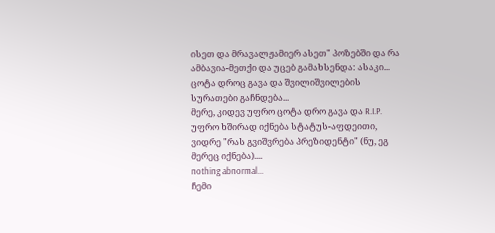ისეთ და მრავალჟამიერ ასეთ" პოზებში და რა ამბავია-მეთქი და უცებ გამახსენდა: ასაკი...
ცოტა დროც გავა და შვილიშვილების სურათები გაჩნდება...
მერე, კიდევ უფრო ცოტა დრო გავა და R.I.P. უფრო ხშირად იქნება სტატუს-აფდეითი, ვიდრე "რას გვიშვრება პრეზიდენტი" (ნუ, ეგ მერეც იქნება)....
nothing abnormal...
ჩემი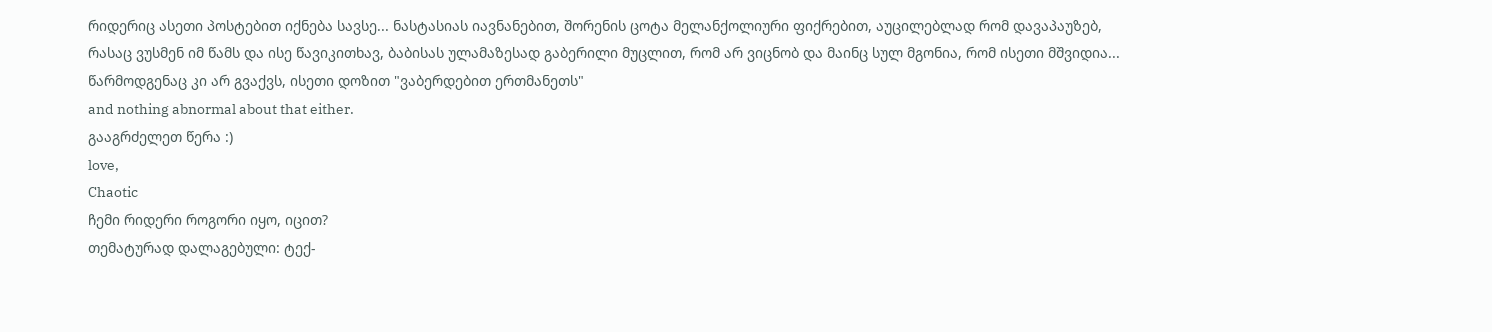რიდერიც ასეთი პოსტებით იქნება სავსე... ნასტასიას იავნანებით, შორენის ცოტა მელანქოლიური ფიქრებით, აუცილებლად რომ დავაპაუზებ, რასაც ვუსმენ იმ წამს და ისე წავიკითხავ, ბაბისას ულამაზესად გაბერილი მუცლით, რომ არ ვიცნობ და მაინც სულ მგონია, რომ ისეთი მშვიდია...
წარმოდგენაც კი არ გვაქვს, ისეთი დოზით "ვაბერდებით ერთმანეთს"
and nothing abnormal about that either.
გააგრძელეთ წერა :)
love,
Chaotic
ჩემი რიდერი როგორი იყო, იცით?
თემატურად დალაგებული: ტექ-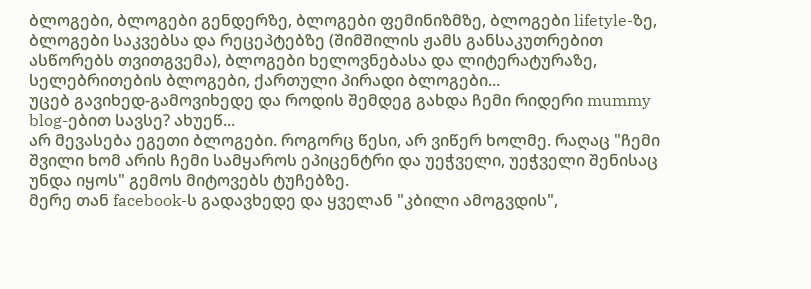ბლოგები, ბლოგები გენდერზე, ბლოგები ფემინიზმზე, ბლოგები lifetyle-ზე, ბლოგები საკვებსა და რეცეპტებზე (შიმშილის ჟამს განსაკუთრებით ასწორებს თვითგვემა), ბლოგები ხელოვნებასა და ლიტერატურაზე, სელებრითების ბლოგები, ქართული პირადი ბლოგები...
უცებ გავიხედ-გამოვიხედე და როდის შემდეგ გახდა ჩემი რიდერი mummy blog-ებით სავსე? ახუეწ...
არ მევასება ეგეთი ბლოგები. როგორც წესი, არ ვიწერ ხოლმე. რაღაც "ჩემი შვილი ხომ არის ჩემი სამყაროს ეპიცენტრი და უეჭველი, უეჭველი შენისაც უნდა იყოს" გემოს მიტოვებს ტუჩებზე.
მერე თან facebook-ს გადავხედე და ყველან "კბილი ამოგვდის",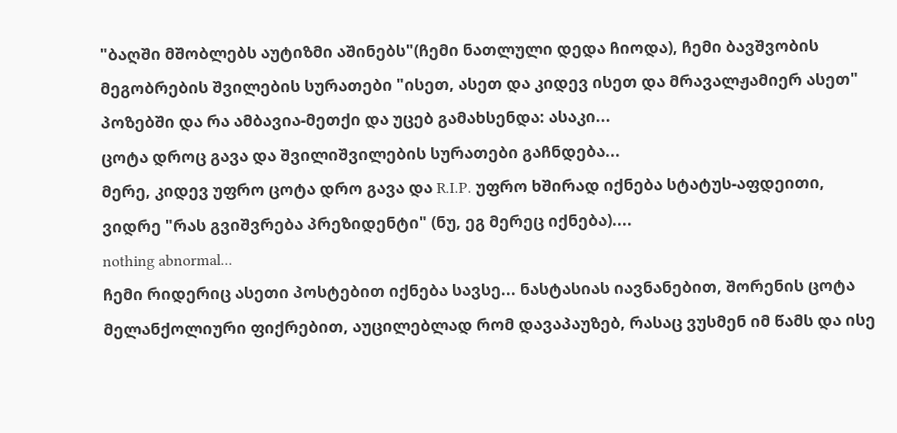"ბაღში მშობლებს აუტიზმი აშინებს"(ჩემი ნათლული დედა ჩიოდა), ჩემი ბავშვობის მეგობრების შვილების სურათები "ისეთ, ასეთ და კიდევ ისეთ და მრავალჟამიერ ასეთ" პოზებში და რა ამბავია-მეთქი და უცებ გამახსენდა: ასაკი...
ცოტა დროც გავა და შვილიშვილების სურათები გაჩნდება...
მერე, კიდევ უფრო ცოტა დრო გავა და R.I.P. უფრო ხშირად იქნება სტატუს-აფდეითი, ვიდრე "რას გვიშვრება პრეზიდენტი" (ნუ, ეგ მერეც იქნება)....
nothing abnormal...
ჩემი რიდერიც ასეთი პოსტებით იქნება სავსე... ნასტასიას იავნანებით, შორენის ცოტა მელანქოლიური ფიქრებით, აუცილებლად რომ დავაპაუზებ, რასაც ვუსმენ იმ წამს და ისე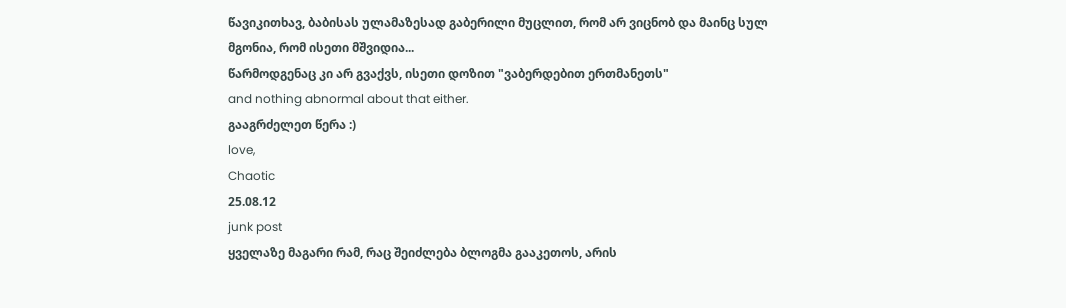წავიკითხავ, ბაბისას ულამაზესად გაბერილი მუცლით, რომ არ ვიცნობ და მაინც სულ მგონია, რომ ისეთი მშვიდია...
წარმოდგენაც კი არ გვაქვს, ისეთი დოზით "ვაბერდებით ერთმანეთს"
and nothing abnormal about that either.
გააგრძელეთ წერა :)
love,
Chaotic
25.08.12
junk post
ყველაზე მაგარი რამ, რაც შეიძლება ბლოგმა გააკეთოს, არის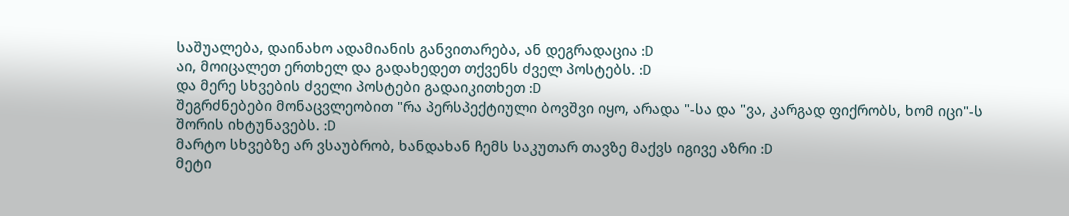საშუალება, დაინახო ადამიანის განვითარება, ან დეგრადაცია :D
აი, მოიცალეთ ერთხელ და გადახედეთ თქვენს ძველ პოსტებს. :D
და მერე სხვების ძველი პოსტები გადაიკითხეთ :D
შეგრძნებები მონაცვლეობით "რა პერსპექტიული ბოვშვი იყო, არადა "-სა და "ვა, კარგად ფიქრობს, ხომ იცი"-ს შორის იხტუნავებს. :D
მარტო სხვებზე არ ვსაუბრობ, ხანდახან ჩემს საკუთარ თავზე მაქვს იგივე აზრი :D
მეტი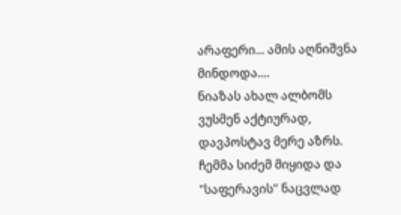არაფერი... ამის აღნიშვნა მინდოდა....
ნიაზას ახალ ალბომს ვუსმენ აქტიურად, დავპოსტავ მერე აზრს. ჩემმა სიძემ მიყიდა და "საფერავის" ნაცვლად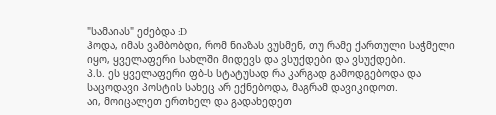"სამაიას" ეძებდა :D
ჰოდა, იმას ვამბობდი, რომ ნიაზას ვუსმენ, თუ რამე ქართული საჭმელი იყო, ყველაფერი სახლში მიდევს და ვსუქდები და ვსუქდები.
პ.ს. ეს ყველაფერი ფბ-ს სტატუსად რა კარგად გამოდგებოდა და საცოდავი პოსტის სახეც არ ექნებოდა, მაგრამ დავიკიდოთ.
აი, მოიცალეთ ერთხელ და გადახედეთ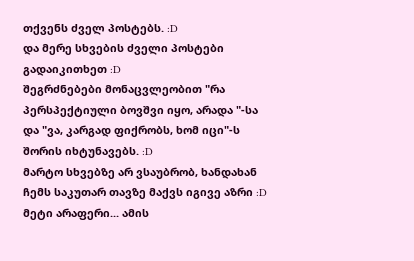თქვენს ძველ პოსტებს. :D
და მერე სხვების ძველი პოსტები გადაიკითხეთ :D
შეგრძნებები მონაცვლეობით "რა პერსპექტიული ბოვშვი იყო, არადა "-სა და "ვა, კარგად ფიქრობს, ხომ იცი"-ს შორის იხტუნავებს. :D
მარტო სხვებზე არ ვსაუბრობ, ხანდახან ჩემს საკუთარ თავზე მაქვს იგივე აზრი :D
მეტი არაფერი... ამის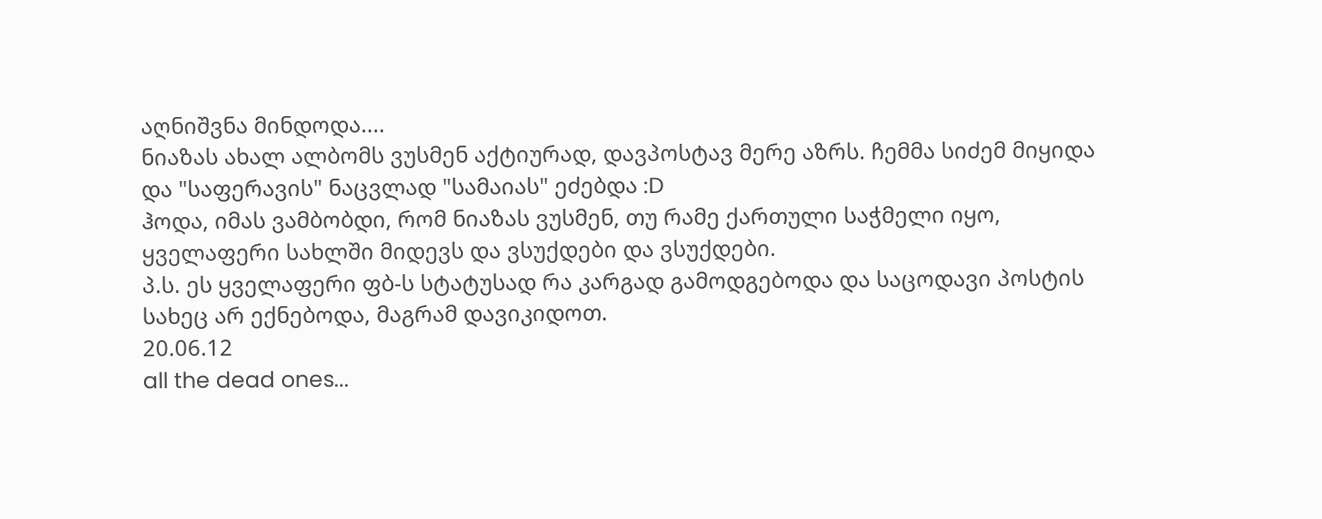აღნიშვნა მინდოდა....
ნიაზას ახალ ალბომს ვუსმენ აქტიურად, დავპოსტავ მერე აზრს. ჩემმა სიძემ მიყიდა და "საფერავის" ნაცვლად "სამაიას" ეძებდა :D
ჰოდა, იმას ვამბობდი, რომ ნიაზას ვუსმენ, თუ რამე ქართული საჭმელი იყო, ყველაფერი სახლში მიდევს და ვსუქდები და ვსუქდები.
პ.ს. ეს ყველაფერი ფბ-ს სტატუსად რა კარგად გამოდგებოდა და საცოდავი პოსტის სახეც არ ექნებოდა, მაგრამ დავიკიდოთ.
20.06.12
all the dead ones...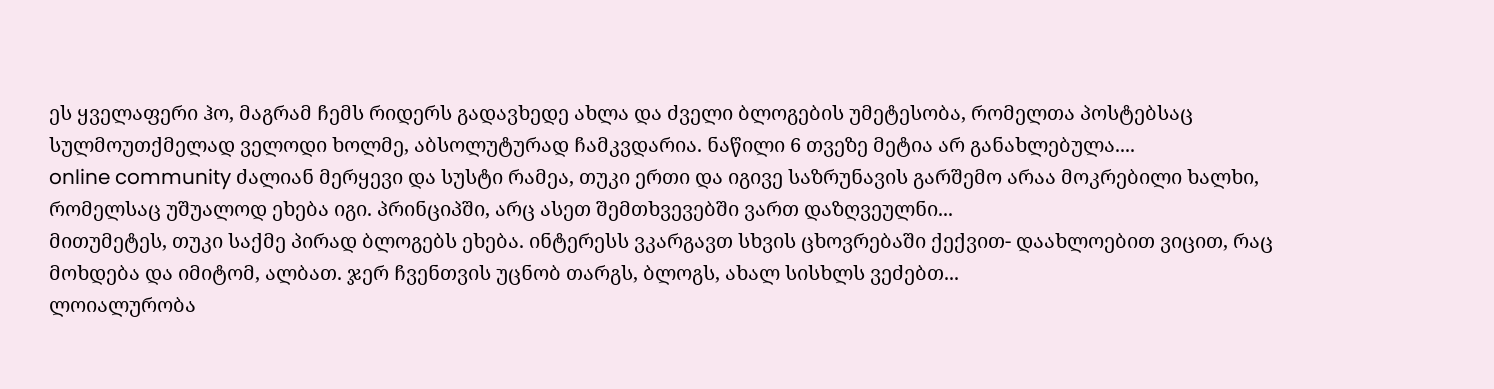ეს ყველაფერი ჰო, მაგრამ ჩემს რიდერს გადავხედე ახლა და ძველი ბლოგების უმეტესობა, რომელთა პოსტებსაც სულმოუთქმელად ველოდი ხოლმე, აბსოლუტურად ჩამკვდარია. ნაწილი 6 თვეზე მეტია არ განახლებულა....
online community ძალიან მერყევი და სუსტი რამეა, თუკი ერთი და იგივე საზრუნავის გარშემო არაა მოკრებილი ხალხი, რომელსაც უშუალოდ ეხება იგი. პრინციპში, არც ასეთ შემთხვევებში ვართ დაზღვეულნი...
მითუმეტეს, თუკი საქმე პირად ბლოგებს ეხება. ინტერესს ვკარგავთ სხვის ცხოვრებაში ქექვით- დაახლოებით ვიცით, რაც მოხდება და იმიტომ, ალბათ. ჯერ ჩვენთვის უცნობ თარგს, ბლოგს, ახალ სისხლს ვეძებთ...
ლოიალურობა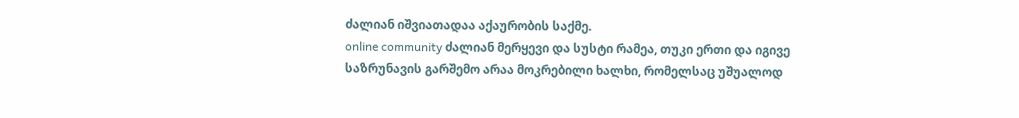ძალიან იშვიათადაა აქაურობის საქმე.
online community ძალიან მერყევი და სუსტი რამეა, თუკი ერთი და იგივე საზრუნავის გარშემო არაა მოკრებილი ხალხი, რომელსაც უშუალოდ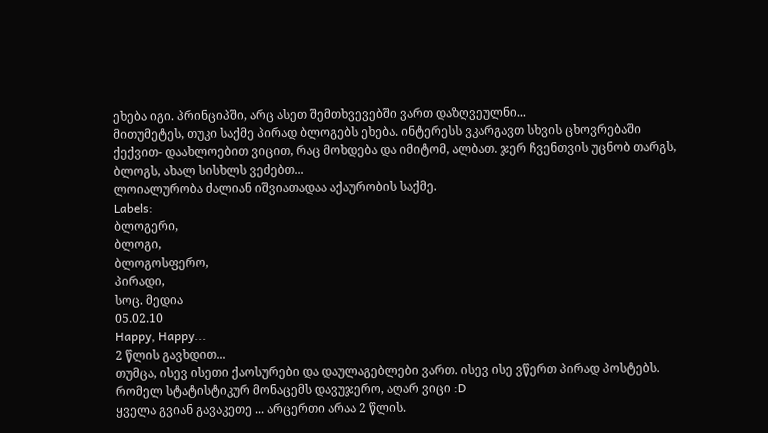ეხება იგი. პრინციპში, არც ასეთ შემთხვევებში ვართ დაზღვეულნი...
მითუმეტეს, თუკი საქმე პირად ბლოგებს ეხება. ინტერესს ვკარგავთ სხვის ცხოვრებაში ქექვით- დაახლოებით ვიცით, რაც მოხდება და იმიტომ, ალბათ. ჯერ ჩვენთვის უცნობ თარგს, ბლოგს, ახალ სისხლს ვეძებთ...
ლოიალურობა ძალიან იშვიათადაა აქაურობის საქმე.
Labels:
ბლოგერი,
ბლოგი,
ბლოგოსფერო,
პირადი,
სოც. მედია
05.02.10
Happy, Happy...
2 წლის გავხდით...
თუმცა, ისევ ისეთი ქაოსურები და დაულაგებლები ვართ. ისევ ისე ვწერთ პირად პოსტებს.
რომელ სტატისტიკურ მონაცემს დავუჯერო, აღარ ვიცი :D
ყველა გვიან გავაკეთე ... არცერთი არაა 2 წლის.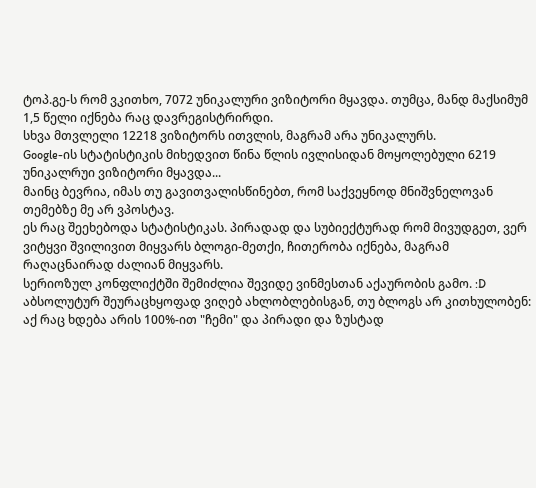ტოპ.გე-ს რომ ვკითხო, 7072 უნიკალური ვიზიტორი მყავდა. თუმცა, მანდ მაქსიმუმ 1,5 წელი იქნება რაც დავრეგისტრირდი.
სხვა მთვლელი 12218 ვიზიტორს ითვლის, მაგრამ არა უნიკალურს.
Google-ის სტატისტიკის მიხედვით წინა წლის ივლისიდან მოყოლებული 6219 უნიკალრუი ვიზიტორი მყავდა...
მაინც ბევრია, იმას თუ გავითვალისწინებთ, რომ საქვეყნოდ მნიშვნელოვან თემებზე მე არ ვპოსტავ.
ეს რაც შეეხებოდა სტატისტიკას. პირადად და სუბიექტურად რომ მივუდგეთ, ვერ ვიტყვი შვილივით მიყვარს ბლოგი-მეთქი, ჩითერობა იქნება, მაგრამ რაღაცნაირად ძალიან მიყვარს.
სერიოზულ კონფლიქტში შემიძლია შევიდე ვინმესთან აქაურობის გამო. :D
აბსოლუტურ შეურაცხყოფად ვიღებ ახლობლებისგან, თუ ბლოგს არ კითხულობენ: აქ რაც ხდება არის 100%-ით "ჩემი" და პირადი და ზუსტად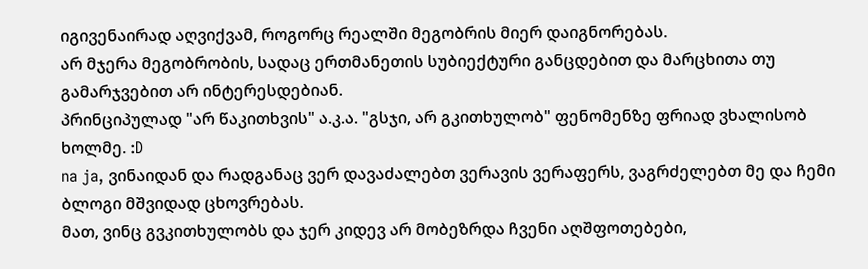იგივენაირად აღვიქვამ, როგორც რეალში მეგობრის მიერ დაიგნორებას.
არ მჯერა მეგობრობის, სადაც ერთმანეთის სუბიექტური განცდებით და მარცხითა თუ გამარჯვებით არ ინტერესდებიან.
პრინციპულად "არ წაკითხვის" ა.კ.ა. "გსჯი, არ გკითხულობ" ფენომენზე ფრიად ვხალისობ ხოლმე. :D
na ja, ვინაიდან და რადგანაც ვერ დავაძალებთ ვერავის ვერაფერს, ვაგრძელებთ მე და ჩემი ბლოგი მშვიდად ცხოვრებას.
მათ, ვინც გვკითხულობს და ჯერ კიდევ არ მობეზრდა ჩვენი აღშფოთებები,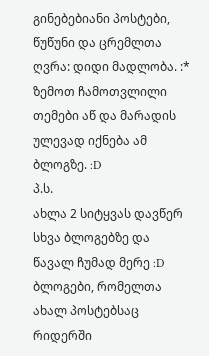გინებებიანი პოსტები, წუწუნი და ცრემლთა ღვრა: დიდი მადლობა. :*
ზემოთ ჩამოთვლილი თემები აწ და მარადის ულევად იქნება ამ ბლოგზე. :D
პ.ს.
ახლა 2 სიტყვას დავწერ სხვა ბლოგებზე და წავალ ჩუმად მერე :D
ბლოგები, რომელთა ახალ პოსტებსაც რიდერში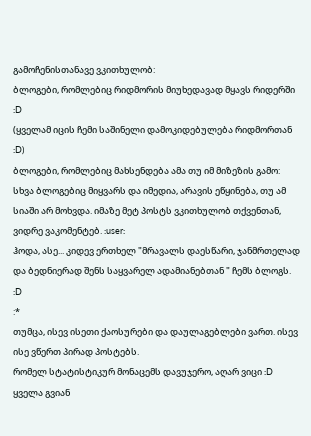გამოჩენისთანავე ვკითხულობ:
ბლოგები, რომლებიც რიდმორის მიუხედავად მყავს რიდერში :D
(ყველამ იცის ჩემი საშინელი დამოკიდებულება რიდმორთან :D)
ბლოგები, რომლებიც მახსენდება ამა თუ იმ მიზეზის გამო:
სხვა ბლოგებიც მიყვარს და იმედია, არავის ეწყინება, თუ ამ სიაში არ მოხვდა. იმაზე მეტ პოსტს ვკითხულობ თქვენთან, ვიდრე ვაკომენტებ. :user:
ჰოდა, ასე... კიდევ ერთხელ "მრავალს დაესწარი, ჯანმრთელად და ბედნიერად შენს საყვარელ ადამიანებთან " ჩემს ბლოგს. :D
:*
თუმცა, ისევ ისეთი ქაოსურები და დაულაგებლები ვართ. ისევ ისე ვწერთ პირად პოსტებს.
რომელ სტატისტიკურ მონაცემს დავუჯერო, აღარ ვიცი :D
ყველა გვიან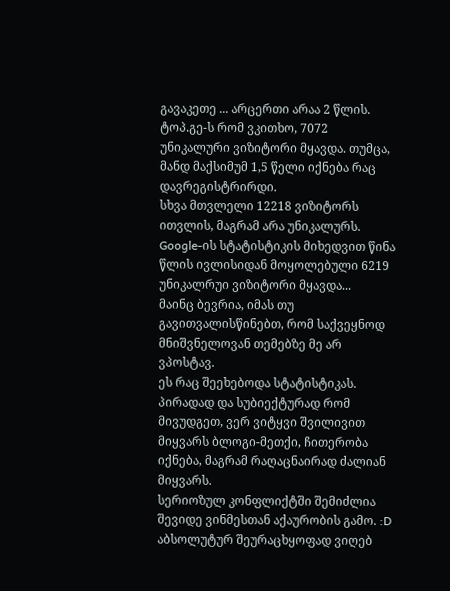გავაკეთე ... არცერთი არაა 2 წლის.
ტოპ.გე-ს რომ ვკითხო, 7072 უნიკალური ვიზიტორი მყავდა. თუმცა, მანდ მაქსიმუმ 1,5 წელი იქნება რაც დავრეგისტრირდი.
სხვა მთვლელი 12218 ვიზიტორს ითვლის, მაგრამ არა უნიკალურს.
Google-ის სტატისტიკის მიხედვით წინა წლის ივლისიდან მოყოლებული 6219 უნიკალრუი ვიზიტორი მყავდა...
მაინც ბევრია, იმას თუ გავითვალისწინებთ, რომ საქვეყნოდ მნიშვნელოვან თემებზე მე არ ვპოსტავ.
ეს რაც შეეხებოდა სტატისტიკას. პირადად და სუბიექტურად რომ მივუდგეთ, ვერ ვიტყვი შვილივით მიყვარს ბლოგი-მეთქი, ჩითერობა იქნება, მაგრამ რაღაცნაირად ძალიან მიყვარს.
სერიოზულ კონფლიქტში შემიძლია შევიდე ვინმესთან აქაურობის გამო. :D
აბსოლუტურ შეურაცხყოფად ვიღებ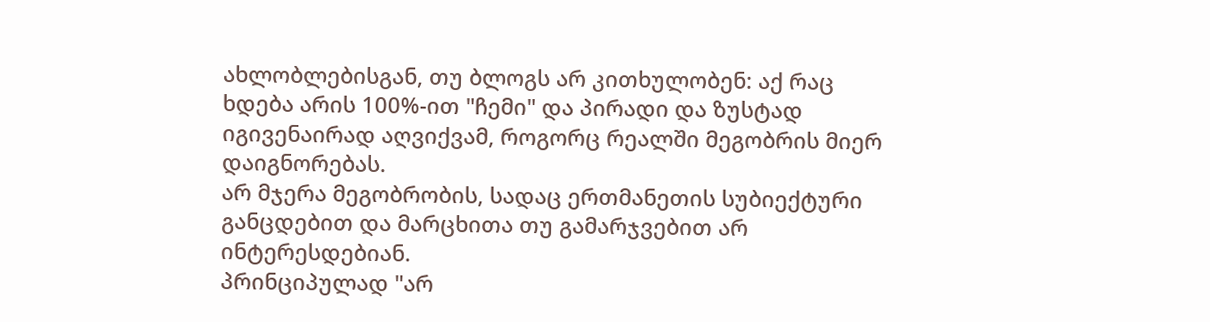ახლობლებისგან, თუ ბლოგს არ კითხულობენ: აქ რაც ხდება არის 100%-ით "ჩემი" და პირადი და ზუსტად იგივენაირად აღვიქვამ, როგორც რეალში მეგობრის მიერ დაიგნორებას.
არ მჯერა მეგობრობის, სადაც ერთმანეთის სუბიექტური განცდებით და მარცხითა თუ გამარჯვებით არ ინტერესდებიან.
პრინციპულად "არ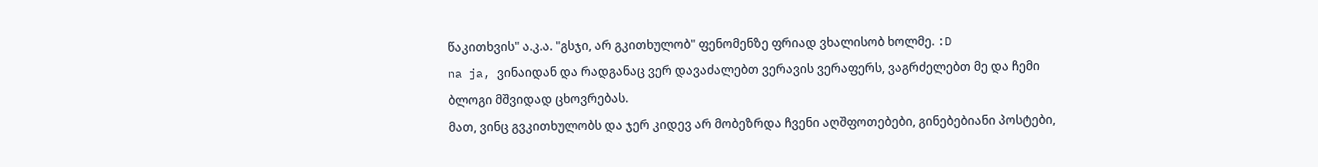წაკითხვის" ა.კ.ა. "გსჯი, არ გკითხულობ" ფენომენზე ფრიად ვხალისობ ხოლმე. :D
na ja, ვინაიდან და რადგანაც ვერ დავაძალებთ ვერავის ვერაფერს, ვაგრძელებთ მე და ჩემი ბლოგი მშვიდად ცხოვრებას.
მათ, ვინც გვკითხულობს და ჯერ კიდევ არ მობეზრდა ჩვენი აღშფოთებები, გინებებიანი პოსტები,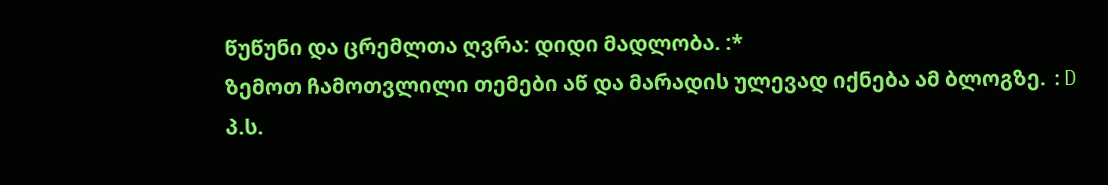წუწუნი და ცრემლთა ღვრა: დიდი მადლობა. :*
ზემოთ ჩამოთვლილი თემები აწ და მარადის ულევად იქნება ამ ბლოგზე. :D
პ.ს.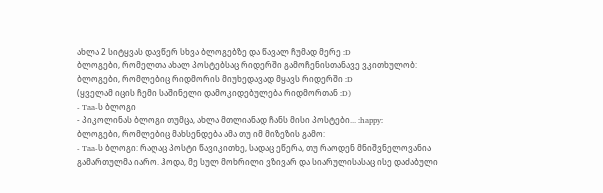ახლა 2 სიტყვას დავწერ სხვა ბლოგებზე და წავალ ჩუმად მერე :D
ბლოგები, რომელთა ახალ პოსტებსაც რიდერში გამოჩენისთანავე ვკითხულობ:
ბლოგები, რომლებიც რიდმორის მიუხედავად მყავს რიდერში :D
(ყველამ იცის ჩემი საშინელი დამოკიდებულება რიდმორთან :D)
- Taa-ს ბლოგი
- პიკოლინას ბლოგი თუმცა, ახლა მთლიანად ჩანს მისი პოსტები... :happy:
ბლოგები, რომლებიც მახსენდება ამა თუ იმ მიზეზის გამო:
- Taa-ს ბლოგი: რაღაც პოსტი წავიკითხე, სადაც ეწერა, თუ რაოდენ მნიშვნელოვანია გამართულმა იარო. ჰოდა, მე სულ მოხრილი ვზივარ და სიარულისასაც ისე დაძაბული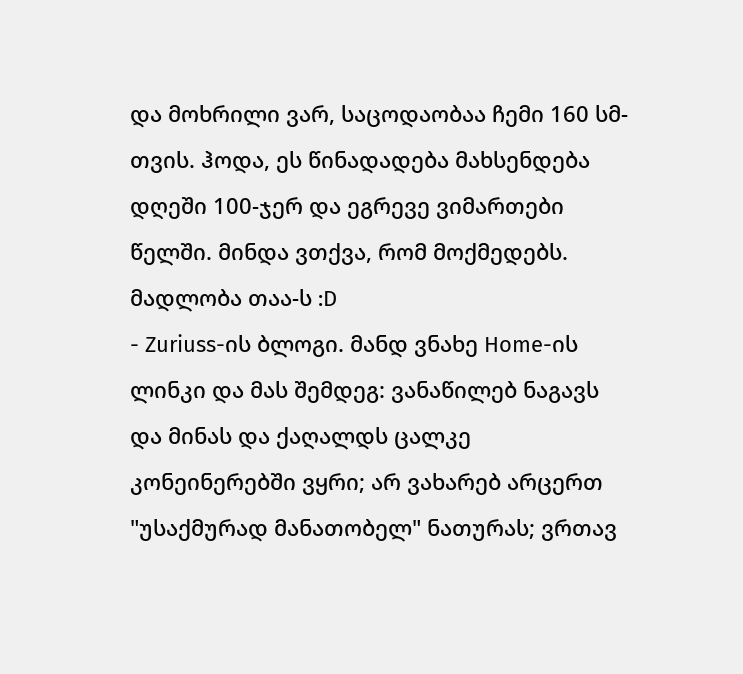და მოხრილი ვარ, საცოდაობაა ჩემი 160 სმ-თვის. ჰოდა, ეს წინადადება მახსენდება დღეში 100-ჯერ და ეგრევე ვიმართები წელში. მინდა ვთქვა, რომ მოქმედებს. მადლობა თაა-ს :D
- Zuriuss-ის ბლოგი. მანდ ვნახე Home-ის ლინკი და მას შემდეგ: ვანაწილებ ნაგავს და მინას და ქაღალდს ცალკე კონეინერებში ვყრი; არ ვახარებ არცერთ "უსაქმურად მანათობელ" ნათურას; ვრთავ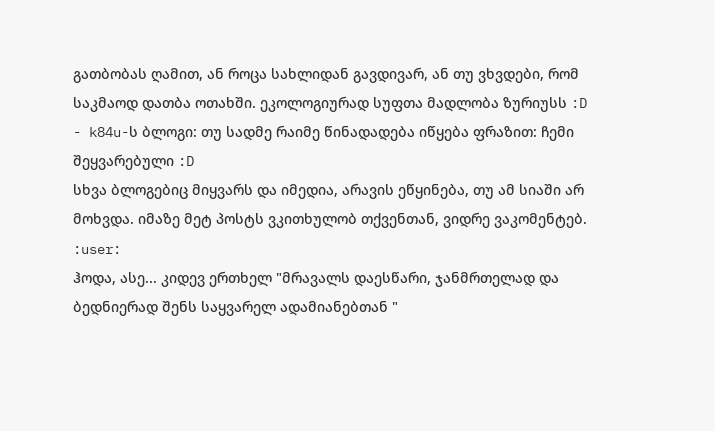გათბობას ღამით, ან როცა სახლიდან გავდივარ, ან თუ ვხვდები, რომ საკმაოდ დათბა ოთახში. ეკოლოგიურად სუფთა მადლობა ზურიუსს :D
- k84u-ს ბლოგი: თუ სადმე რაიმე წინადადება იწყება ფრაზით: ჩემი შეყვარებული :D
სხვა ბლოგებიც მიყვარს და იმედია, არავის ეწყინება, თუ ამ სიაში არ მოხვდა. იმაზე მეტ პოსტს ვკითხულობ თქვენთან, ვიდრე ვაკომენტებ. :user:
ჰოდა, ასე... კიდევ ერთხელ "მრავალს დაესწარი, ჯანმრთელად და ბედნიერად შენს საყვარელ ადამიანებთან "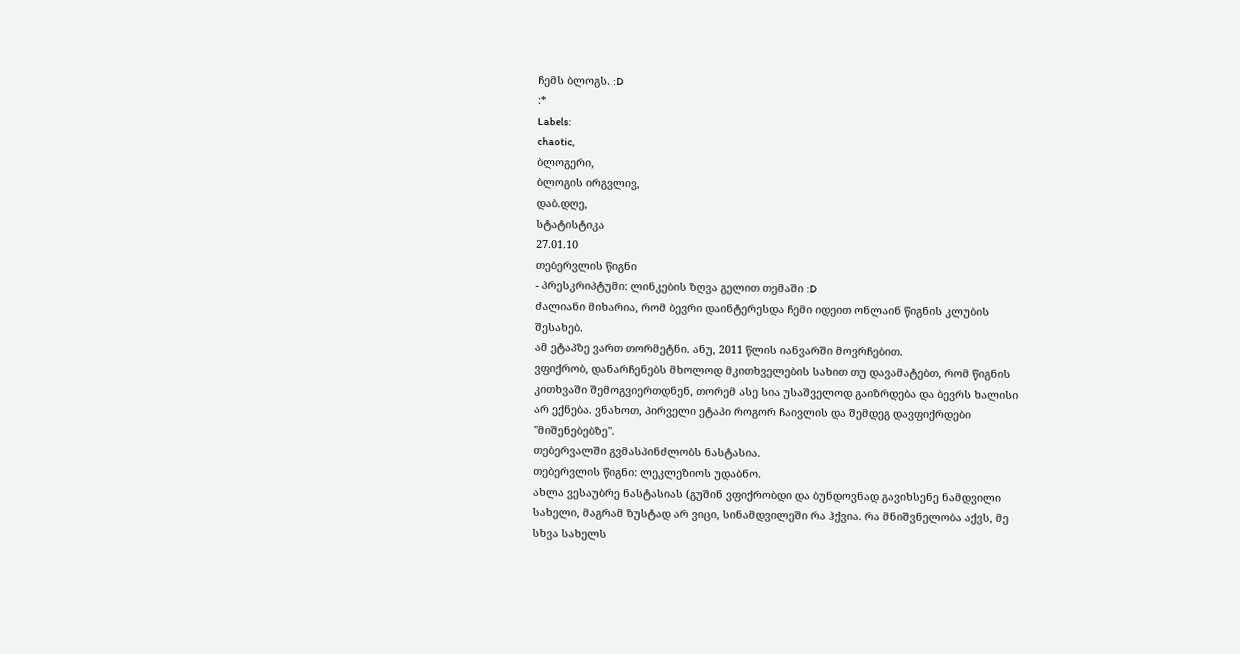ჩემს ბლოგს. :D
:*
Labels:
chaotic,
ბლოგერი,
ბლოგის ირგვლივ,
დაბ.დღე,
სტატისტიკა
27.01.10
თებერვლის წიგნი
- პრესკრიპტუმი: ლინკების ზღვა გელით თემაში :D
ძალიანი მიხარია, რომ ბევრი დაინტერესდა ჩემი იდეით ონლაინ წიგნის კლუბის შესახებ.
ამ ეტაპზე ვართ თორმეტნი. ანუ, 2011 წლის იანვარში მოვრჩებით.
ვფიქრობ, დანარჩენებს მხოლოდ მკითხველების სახით თუ დავამატებთ, რომ წიგნის კითხვაში შემოგვიერთდნენ, თორემ ასე სია უსაშველოდ გაიზრდება და ბევრს ხალისი არ ექნება. ვნახოთ, პირველი ეტაპი როგორ ჩაივლის და შემდეგ დავფიქრდები "მიშენებებზე".
თებერვალში გვმასპინძლობს ნასტასია.
თებერვლის წიგნი: ლეკლეზიოს უდაბნო.
ახლა ვესაუბრე ნასტასიას (გუშინ ვფიქრობდი და ბუნდოვნად გავიხსენე ნამდვილი სახელი, მაგრამ ზუსტად არ ვიცი, სინამდვილეში რა ჰქვია. რა მნიშვნელობა აქვს, მე სხვა სახელს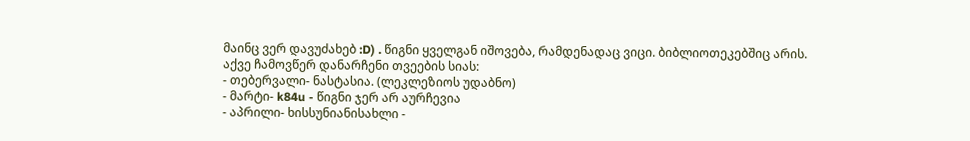მაინც ვერ დავუძახებ :D) . წიგნი ყველგან იშოვება, რამდენადაც ვიცი. ბიბლიოთეკებშიც არის.
აქვე ჩამოვწერ დანარჩენი თვეების სიას:
- თებერვალი- ნასტასია. (ლეკლეზიოს უდაბნო)
- მარტი- k84u - წიგნი ჯერ არ აურჩევია
- აპრილი- ხისსუნიანისახლი -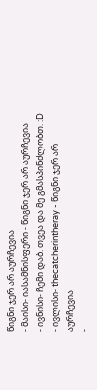წიგნი ჯერ არ აურჩევია
- მაისი- იასამნისფერი - წიგნი ჯერ არ აურჩევია
- ივნისი- ჩემი დაბ. თვეა და მე გმასპინძლობთ. :D
- ივლისი- thecatcherintheray - წიგნი ჯერ არ აურჩევია
-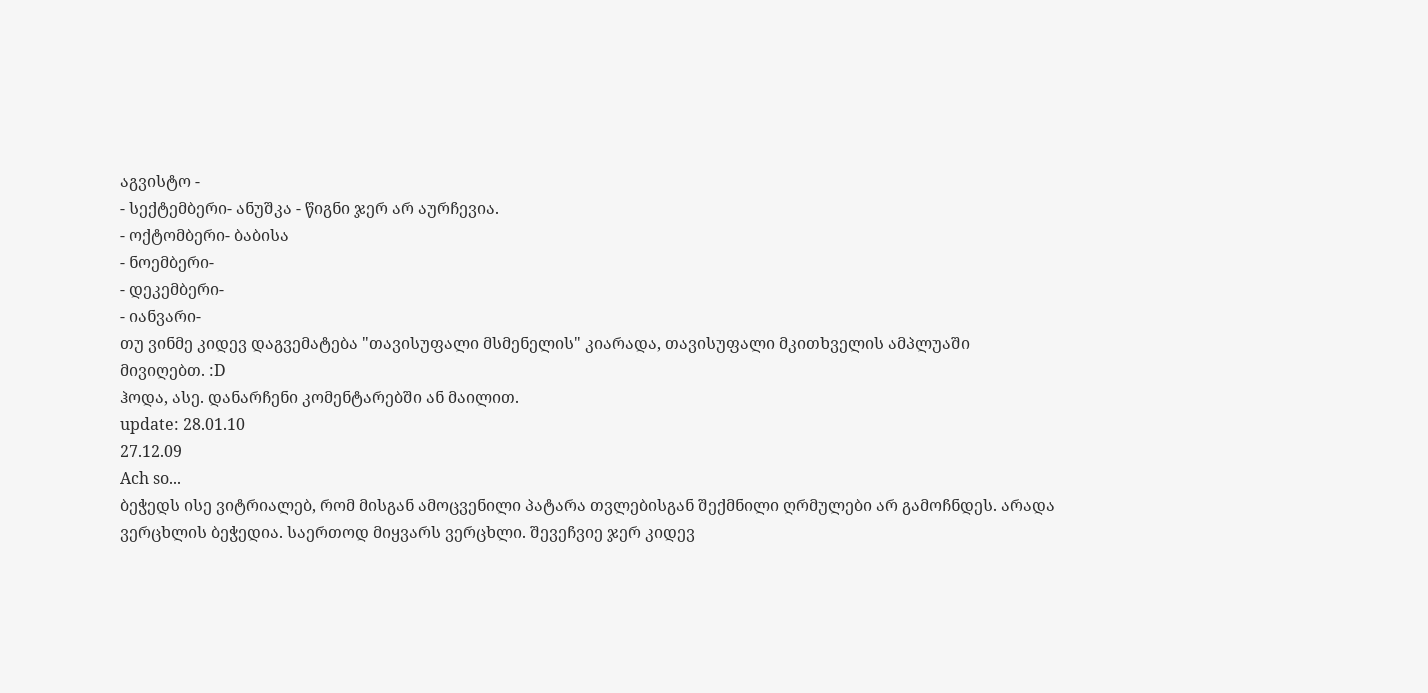აგვისტო -
- სექტემბერი- ანუშკა - წიგნი ჯერ არ აურჩევია.
- ოქტომბერი- ბაბისა
- ნოემბერი-
- დეკემბერი-
- იანვარი-
თუ ვინმე კიდევ დაგვემატება "თავისუფალი მსმენელის" კიარადა, თავისუფალი მკითხველის ამპლუაში მივიღებთ. :D
ჰოდა, ასე. დანარჩენი კომენტარებში ან მაილით.
update: 28.01.10
27.12.09
Ach so...
ბეჭედს ისე ვიტრიალებ, რომ მისგან ამოცვენილი პატარა თვლებისგან შექმნილი ღრმულები არ გამოჩნდეს. არადა ვერცხლის ბეჭედია. საერთოდ მიყვარს ვერცხლი. შევეჩვიე ჯერ კიდევ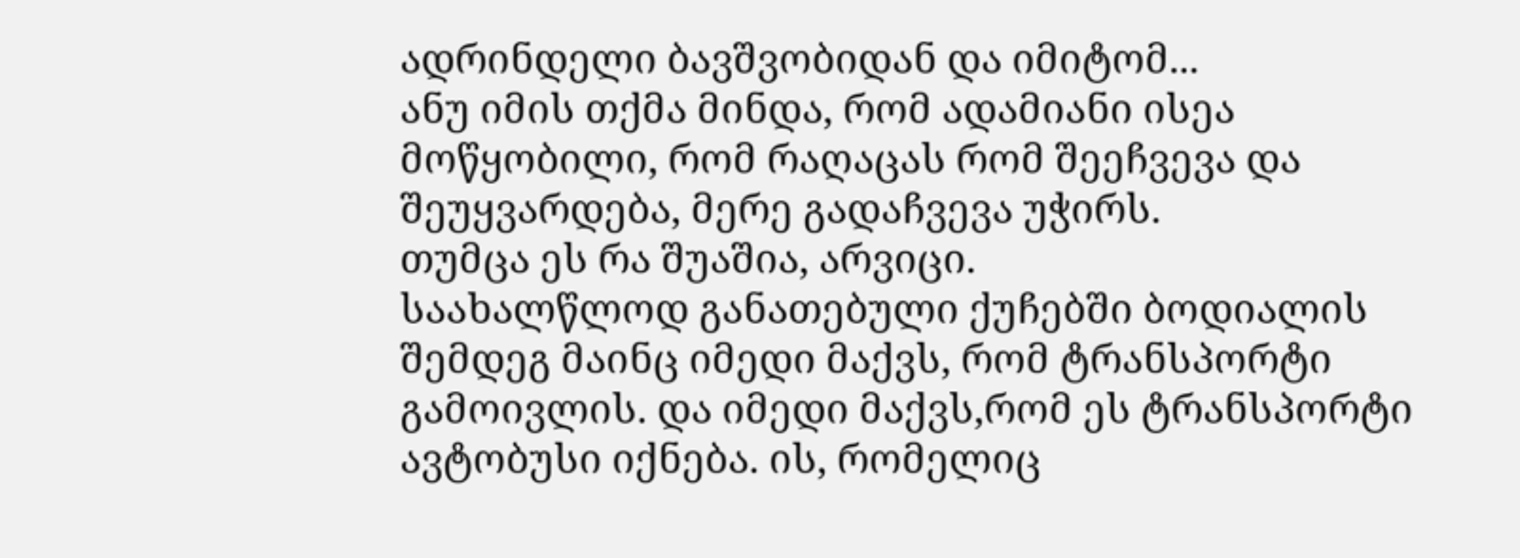ადრინდელი ბავშვობიდან და იმიტომ...
ანუ იმის თქმა მინდა, რომ ადამიანი ისეა მოწყობილი, რომ რაღაცას რომ შეეჩვევა და შეუყვარდება, მერე გადაჩვევა უჭირს.
თუმცა ეს რა შუაშია, არვიცი.
საახალწლოდ განათებული ქუჩებში ბოდიალის შემდეგ მაინც იმედი მაქვს, რომ ტრანსპორტი გამოივლის. და იმედი მაქვს,რომ ეს ტრანსპორტი ავტობუსი იქნება. ის, რომელიც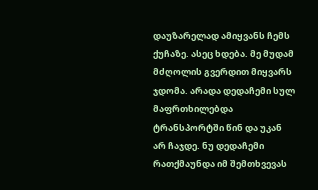დაუზარელად ამიყვანს ჩემს ქუჩაზე. ასეც ხდება. მე მუდამ მძღოლის გვერდით მიყვარს ჯდომა. არადა დედაჩემი სულ მაფრთხილებდა ტრანსპორტში წინ და უკან არ ჩაჯდე. ნუ დედაჩემი რათქმაუნდა იმ შემთხვევას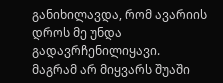განიხილავდა, რომ ავარიის დროს მე უნდა გადავრჩენილიყავი. მაგრამ არ მიყვარს შუაში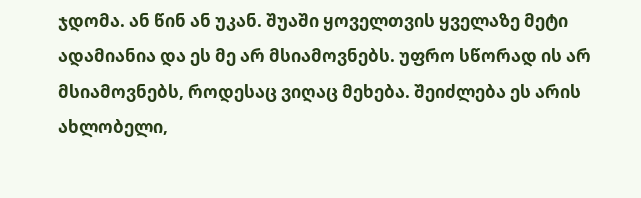ჯდომა. ან წინ ან უკან. შუაში ყოველთვის ყველაზე მეტი ადამიანია და ეს მე არ მსიამოვნებს. უფრო სწორად ის არ მსიამოვნებს, როდესაც ვიღაც მეხება. შეიძლება ეს არის ახლობელი,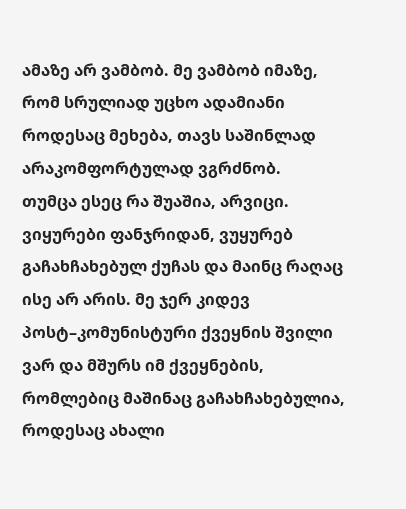ამაზე არ ვამბობ. მე ვამბობ იმაზე, რომ სრულიად უცხო ადამიანი როდესაც მეხება, თავს საშინლად არაკომფორტულად ვგრძნობ.
თუმცა ესეც რა შუაშია, არვიცი.
ვიყურები ფანჯრიდან, ვუყურებ გაჩახჩახებულ ქუჩას და მაინც რაღაც ისე არ არის. მე ჯერ კიდევ პოსტ–კომუნისტური ქვეყნის შვილი ვარ და მშურს იმ ქვეყნების, რომლებიც მაშინაც გაჩახჩახებულია, როდესაც ახალი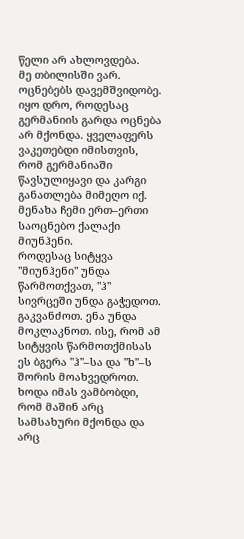წელი არ ახლოვდება.
მე თბილისში ვარ.
ოცნებებს დავემშვიდობე.
იყო დრო, როდესაც გერმანიის გარდა ოცნება არ მქონდა. ყველაფერს ვაკეთებდი იმისთვის, რომ გერმანიაში წავსულიყავი და კარგი განათლება მიმეღო იქ.
მენახა ჩემი ერთ–ერთი საოცნებო ქალაქი მიუნჰენი.
როდესაც სიტყვა "მიუნჰენი" უნდა წარმოთქვათ, "ჰ" სივრცეში უნდა გაჭედოთ. გაკვანძოთ. ენა უნდა მოკლაკნოთ. ისე, რომ ამ სიტყვის წარმოთქმისას ეს ბგერა "ჰ"–სა და "ხ"–ს შორის მოახვედროთ.
ხოდა იმას ვამბობდი, რომ მაშინ არც სამსახური მქონდა და არც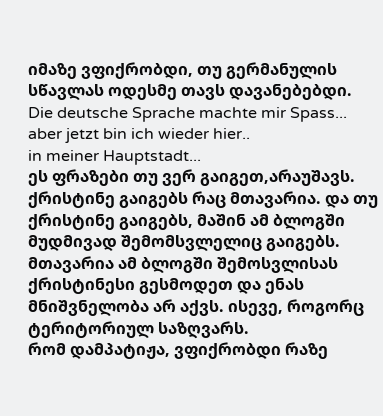იმაზე ვფიქრობდი, თუ გერმანულის სწავლას ოდესმე თავს დავანებებდი.
Die deutsche Sprache machte mir Spass...
aber jetzt bin ich wieder hier..
in meiner Hauptstadt...
ეს ფრაზები თუ ვერ გაიგეთ,არაუშავს.
ქრისტინე გაიგებს რაც მთავარია. და თუ ქრისტინე გაიგებს, მაშინ ამ ბლოგში მუდმივად შემომსვლელიც გაიგებს. მთავარია ამ ბლოგში შემოსვლისას ქრისტინესი გესმოდეთ და ენას მნიშვნელობა არ აქვს. ისევე, როგორც ტერიტორიულ საზღვარს.
რომ დამპატიჟა, ვფიქრობდი რაზე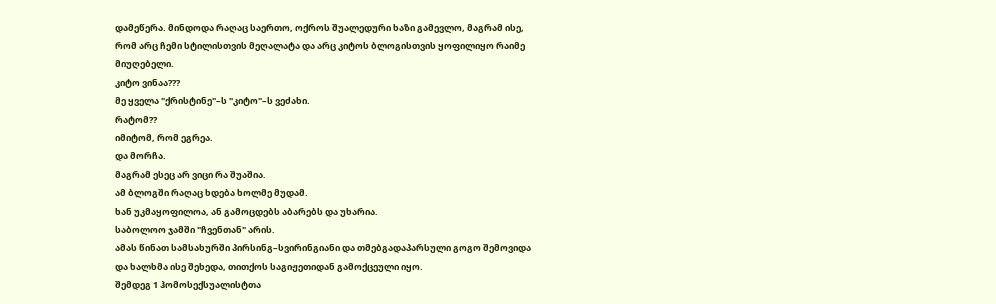დამეწერა. მინდოდა რაღაც საერთო, ოქროს შუალედური ხაზი გამევლო, მაგრამ ისე, რომ არც ჩემი სტილისთვის მეღალატა და არც კიტოს ბლოგისთვის ყოფილიყო რაიმე მიუღებელი.
კიტო ვინაა???
მე ყველა "ქრისტინე"–ს "კიტო"–ს ვეძახი.
რატომ??
იმიტომ, რომ ეგრეა.
და მორჩა.
მაგრამ ესეც არ ვიცი რა შუაშია.
ამ ბლოგში რაღაც ხდება ხოლმე მუდამ.
ხან უკმაყოფილოა, ან გამოცდებს აბარებს და უხარია.
საბოლოო ჯამში "ჩვენთან" არის.
ამას წინათ სამსახურში პირსინგ–სვირინგიანი და თმებგადაპარსული გოგო შემოვიდა და ხალხმა ისე შეხედა, თითქოს საგიჟეთიდან გამოქცეული იყო.
შემდეგ 1 ჰომოსექსუალისტთა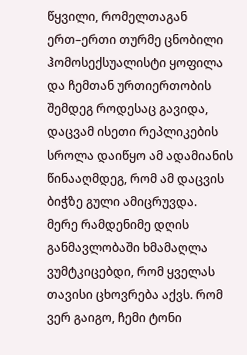წყვილი, რომელთაგან ერთ–ერთი თურმე ცნობილი ჰომოსექსუალისტი ყოფილა და ჩემთან ურთიერთობის შემდეგ როდესაც გავიდა, დაცვამ ისეთი რეპლიკების სროლა დაიწყო ამ ადამიანის წინააღმდეგ, რომ ამ დაცვის ბიჭზე გული ამიცრუვდა.
მერე რამდენიმე დღის განმავლობაში ხმამაღლა ვუმტკიცებდი, რომ ყველას თავისი ცხოვრება აქვს. რომ ვერ გაიგო, ჩემი ტონი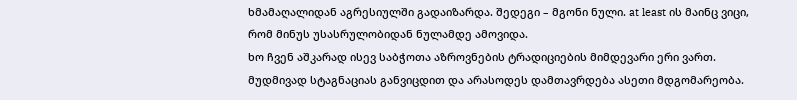ხმამაღალიდან აგრესიულში გადაიზარდა. შედეგი – მგონი ნული. at least ის მაინც ვიცი, რომ მინუს უსასრულობიდან ნულამდე ამოვიდა.
ხო ჩვენ აშკარად ისევ საბჭოთა აზროვნების ტრადიციების მიმდევარი ერი ვართ. მუდმივად სტაგნაციას განვიცდით და არასოდეს დამთავრდება ასეთი მდგომარეობა.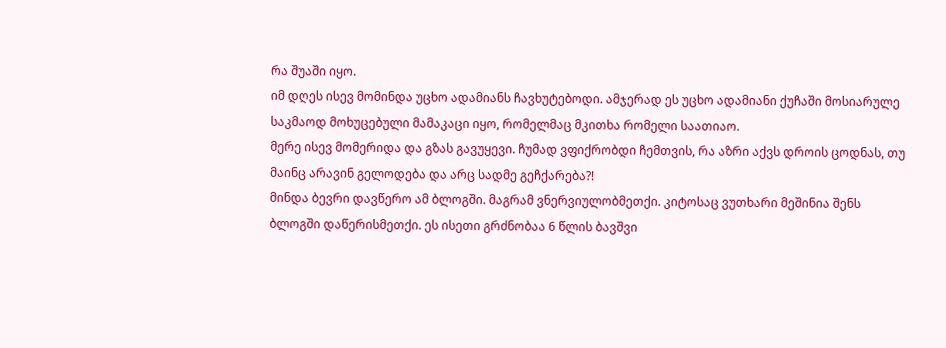რა შუაში იყო.
იმ დღეს ისევ მომინდა უცხო ადამიანს ჩავხუტებოდი. ამჯერად ეს უცხო ადამიანი ქუჩაში მოსიარულე საკმაოდ მოხუცებული მამაკაცი იყო, რომელმაც მკითხა რომელი საათიაო.
მერე ისევ მომერიდა და გზას გავუყევი. ჩუმად ვფიქრობდი ჩემთვის, რა აზრი აქვს დროის ცოდნას, თუ მაინც არავინ გელოდება და არც სადმე გეჩქარება?!
მინდა ბევრი დავწერო ამ ბლოგში. მაგრამ ვნერვიულობმეთქი. კიტოსაც ვუთხარი მეშინია შენს ბლოგში დაწერისმეთქი. ეს ისეთი გრძნობაა 6 წლის ბავშვი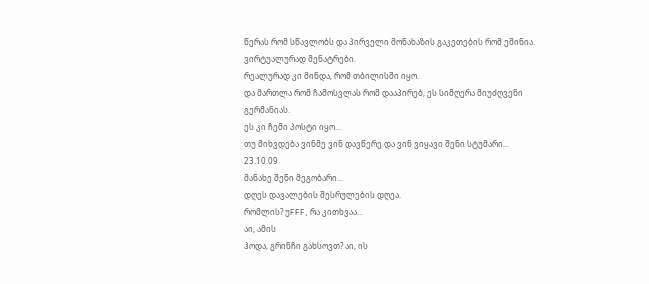წერას რომ სწავლობს და პირველი მონახაზის გაკეთების რომ ეშინია.
ვირტუალურად მენატრები.
რეალურად კი მინდა, რომ თბილისში იყო.
და მართლა რომ ჩამოსვლას რომ დააპირებ, ეს სიმღერა მიუძღვენი გერმანიას.
ეს კი ჩემი პოსტი იყო...
თუ მიხვდება ვინმე ვინ დავწერე და ვინ ვიყავი შენი სტუმარი...
23.10.09
მანახე შენი მეგობარი...
დღეს დავალების შესრულების დღეა.
რომლის? უFFF, რა კითხვაა...
აი, ამის
ჰოდა, გრინჩი გახსოვთ? აი, ის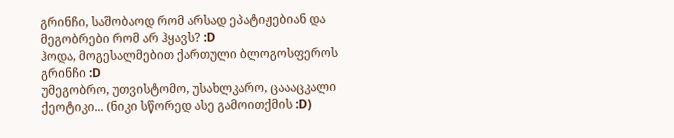გრინჩი, საშობაოდ რომ არსად ეპატიჟებიან და მეგობრები რომ არ ჰყავს? :D
ჰოდა, მოგესალმებით ქართული ბლოგოსფეროს გრინჩი :D
უმეგობრო, უთვისტომო, უსახლკარო, ცაააცკალი ქეოტიკი... (ნიკი სწორედ ასე გამოითქმის :D)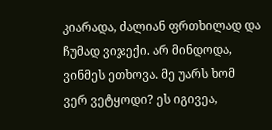კიარადა, ძალიან ფრთხილად და ჩუმად ვიჯექი. არ მინდოდა, ვინმეს ეთხოვა. მე უარს ხომ ვერ ვეტყოდი? ეს იგივეა,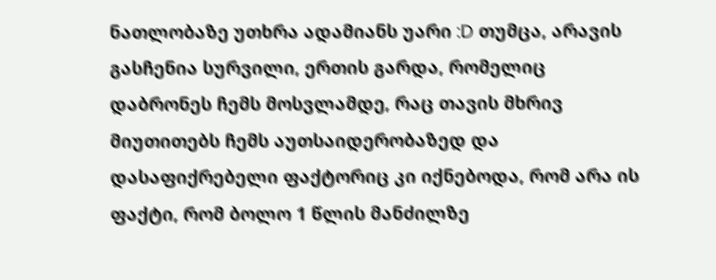ნათლობაზე უთხრა ადამიანს უარი :D თუმცა, არავის გასჩენია სურვილი, ერთის გარდა, რომელიც დაბრონეს ჩემს მოსვლამდე, რაც თავის მხრივ მიუთითებს ჩემს აუთსაიდერობაზედ და დასაფიქრებელი ფაქტორიც კი იქნებოდა, რომ არა ის ფაქტი, რომ ბოლო 1 წლის მანძილზე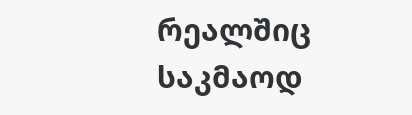რეალშიც საკმაოდ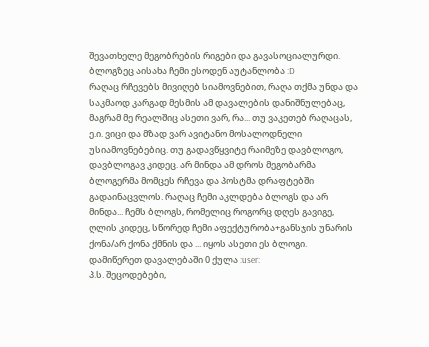შევათხელე მეგობრების რიგები და გავასოციალურდი. ბლოგზეც აისახა ჩემი ესოდენ აუტანლობა :D
რაღაც რჩევებს მივიღებ სიამოვნებით, რაღა თქმა უნდა და საკმაოდ კარგად მესმის ამ დავალების დანიშნულებაც, მაგრამ მე რეალშიც ასეთი ვარ, რა... თუ ვაკეთებ რაღაცას, ე.ი. ვიცი და მზად ვარ ავიტანო მოსალოდნელი უსიამოვნებებიც. თუ გადავწყვიტე რაიმეზე დავბლოგო, დავბლოგავ კიდეც. არ მინდა ამ დროს მეგობარმა ბლოგერმა მომცეს რჩევა და პოსტმა დრაფტებში გადაინაცვლოს. რაღაც ჩემი აკლდება ბლოგს და არ მინდა... ჩემს ბლოგს, რომელიც როგორც დღეს გავიგე, ღლის კიდეც, სწორედ ჩემი აფექტურობა+განსჯის უნარის ქონა/არ ქონა ქმნის და ... იყოს ასეთი ეს ბლოგი.
დამიწერეთ დავალებაში 0 ქულა :user:
პ.ს. შეცოდებები,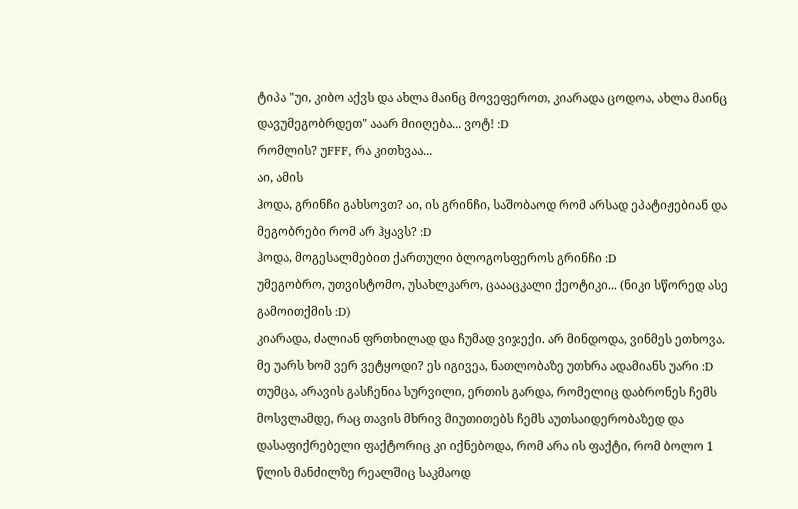ტიპა "უი, კიბო აქვს და ახლა მაინც მოვეფეროთ, კიარადა ცოდოა, ახლა მაინც დავუმეგობრდეთ" ააარ მიიღება... ვოტ! :D
რომლის? უFFF, რა კითხვაა...
აი, ამის
ჰოდა, გრინჩი გახსოვთ? აი, ის გრინჩი, საშობაოდ რომ არსად ეპატიჟებიან და მეგობრები რომ არ ჰყავს? :D
ჰოდა, მოგესალმებით ქართული ბლოგოსფეროს გრინჩი :D
უმეგობრო, უთვისტომო, უსახლკარო, ცაააცკალი ქეოტიკი... (ნიკი სწორედ ასე გამოითქმის :D)
კიარადა, ძალიან ფრთხილად და ჩუმად ვიჯექი. არ მინდოდა, ვინმეს ეთხოვა. მე უარს ხომ ვერ ვეტყოდი? ეს იგივეა, ნათლობაზე უთხრა ადამიანს უარი :D თუმცა, არავის გასჩენია სურვილი, ერთის გარდა, რომელიც დაბრონეს ჩემს მოსვლამდე, რაც თავის მხრივ მიუთითებს ჩემს აუთსაიდერობაზედ და დასაფიქრებელი ფაქტორიც კი იქნებოდა, რომ არა ის ფაქტი, რომ ბოლო 1 წლის მანძილზე რეალშიც საკმაოდ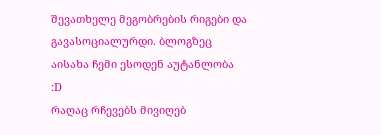შევათხელე მეგობრების რიგები და გავასოციალურდი. ბლოგზეც აისახა ჩემი ესოდენ აუტანლობა :D
რაღაც რჩევებს მივიღებ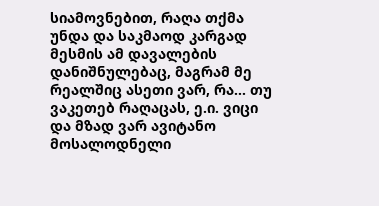სიამოვნებით, რაღა თქმა უნდა და საკმაოდ კარგად მესმის ამ დავალების დანიშნულებაც, მაგრამ მე რეალშიც ასეთი ვარ, რა... თუ ვაკეთებ რაღაცას, ე.ი. ვიცი და მზად ვარ ავიტანო მოსალოდნელი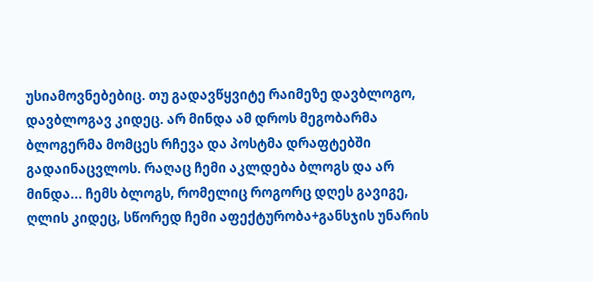უსიამოვნებებიც. თუ გადავწყვიტე რაიმეზე დავბლოგო, დავბლოგავ კიდეც. არ მინდა ამ დროს მეგობარმა ბლოგერმა მომცეს რჩევა და პოსტმა დრაფტებში გადაინაცვლოს. რაღაც ჩემი აკლდება ბლოგს და არ მინდა... ჩემს ბლოგს, რომელიც როგორც დღეს გავიგე, ღლის კიდეც, სწორედ ჩემი აფექტურობა+განსჯის უნარის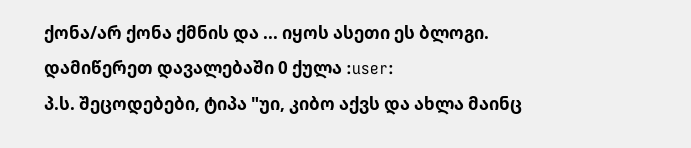ქონა/არ ქონა ქმნის და ... იყოს ასეთი ეს ბლოგი.
დამიწერეთ დავალებაში 0 ქულა :user:
პ.ს. შეცოდებები, ტიპა "უი, კიბო აქვს და ახლა მაინც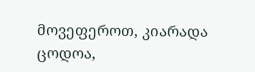მოვეფეროთ, კიარადა ცოდოა,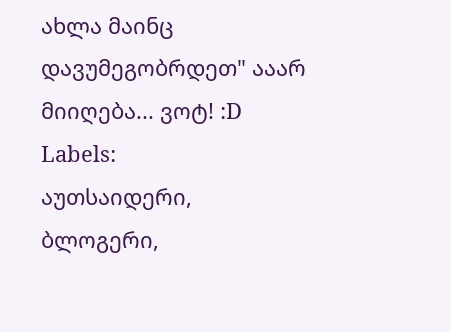ახლა მაინც დავუმეგობრდეთ" ააარ მიიღება... ვოტ! :D
Labels:
აუთსაიდერი,
ბლოგერი,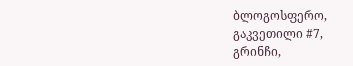ბლოგოსფერო,
გაკვეთილი #7,
გრინჩი,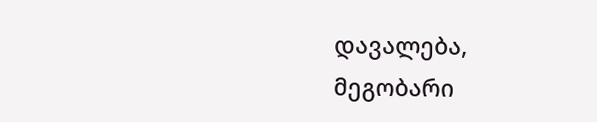დავალება,
მეგობარი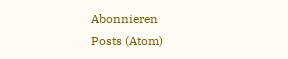Abonnieren
Posts (Atom)